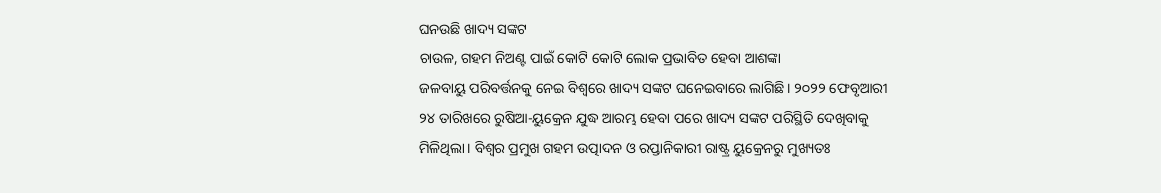ଘନଉଛି ଖାଦ୍ୟ ସଙ୍କଟ
ଚାଉଳ, ଗହମ ନିଅଣ୍ଟ ପାଇଁ କୋଟି କୋଟି ଲୋକ ପ୍ରଭାବିତ ହେବା ଆଶଙ୍କା
ଜଳବାୟୁ ପରିବର୍ତ୍ତନକୁ ନେଇ ବିଶ୍ୱରେ ଖାଦ୍ୟ ସଙ୍କଟ ଘନେଇବାରେ ଲାଗିଛି। ୨୦୨୨ ଫେବୃଆରୀ ୨୪ ତାରିଖରେ ରୁଷିଆ-ୟୁକ୍ରେନ ଯୁଦ୍ଧ ଆରମ୍ଭ ହେବା ପରେ ଖାଦ୍ୟ ସଙ୍କଟ ପରିସ୍ଥିତି ଦେଖିବାକୁ ମିଳିଥିଲା। ବିଶ୍ୱର ପ୍ରମୁଖ ଗହମ ଉତ୍ପାଦନ ଓ ରପ୍ତାନିକାରୀ ରାଷ୍ଟ୍ର ୟୁକ୍ରେନରୁ ମୁଖ୍ୟତଃ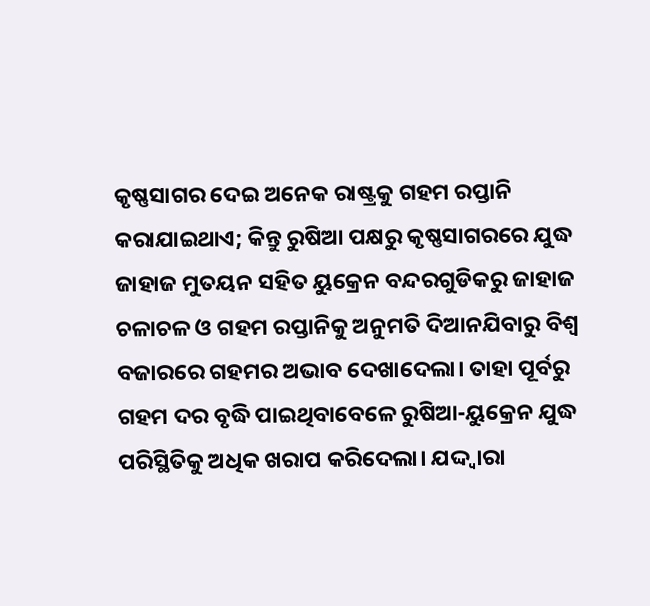କୃଷ୍ଣସାଗର ଦେଇ ଅନେକ ରାଷ୍ଟ୍ରକୁ ଗହମ ରପ୍ତାନି କରାଯାଇଥାଏ; କିନ୍ତୁ ରୁଷିଆ ପକ୍ଷରୁ କୃଷ୍ଣସାଗରରେ ଯୁଦ୍ଧ ଜାହାଜ ମୁତୟନ ସହିତ ୟୁକ୍ରେନ ବନ୍ଦରଗୁଡିକରୁ ଜାହାଜ ଚଳାଚଳ ଓ ଗହମ ରପ୍ତାନିକୁ ଅନୁମତି ଦିଆନଯିବାରୁ ବିଶ୍ୱ ବଜାରରେ ଗହମର ଅଭାବ ଦେଖାଦେଲା। ତାହା ପୂର୍ବରୁ ଗହମ ଦର ବୃଦ୍ଧି ପାଇଥିବାବେଳେ ରୁଷିଆ-ୟୁକ୍ରେନ ଯୁଦ୍ଧ ପରିସ୍ଥିତିକୁ ଅଧିକ ଖରାପ କରିଦେଲା। ଯଦ୍ଦ୍ୱାରା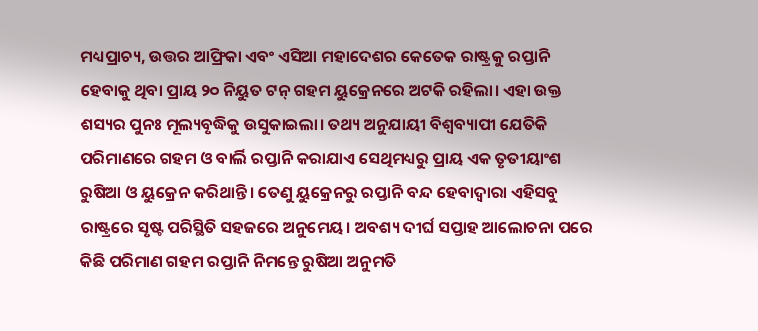ମଧ୍ୟପ୍ରାଚ୍ୟ, ଉତ୍ତର ଆଫ୍ରିକା ଏବଂ ଏସିଆ ମହାଦେଶର କେତେକ ରାଷ୍ଟ୍ରକୁ ରପ୍ତାନି ହେବାକୁ ଥିବା ପ୍ରାୟ ୨୦ ନିୟୁତ ଟନ୍ ଗହମ ୟୁକ୍ରେନରେ ଅଟକି ରହିଲା। ଏହା ଉକ୍ତ ଶସ୍ୟର ପୁନଃ ମୂଲ୍ୟବୃଦ୍ଧିକୁ ଉସୁକାଇଲା। ତଥ୍ୟ ଅନୁଯାୟୀ ବିଶ୍ୱବ୍ୟାପୀ ଯେତିକି ପରିମାଣରେ ଗହମ ଓ ବାର୍ଲି ରପ୍ତାନି କରାଯାଏ ସେଥିମଧ୍ୟରୁ ପ୍ରାୟ ଏକ ତୃତୀୟାଂଶ ରୁଷିଆ ଓ ୟୁକ୍ରେନ କରିଥାନ୍ତି। ତେଣୁ ୟୁକ୍ରେନରୁ ରପ୍ତାନି ବନ୍ଦ ହେବାଦ୍ୱାରା ଏହିସବୁ ରାଷ୍ଟ୍ରରେ ସୃଷ୍ଟ ପରିସ୍ଥିତି ସହଜରେ ଅନୁମେୟ। ଅବଶ୍ୟ ଦୀର୍ଘ ସପ୍ତାହ ଆଲୋଚନା ପରେ କିଛି ପରିମାଣ ଗହମ ରପ୍ତାନି ନିମନ୍ତେ ରୁଷିଆ ଅନୁମତି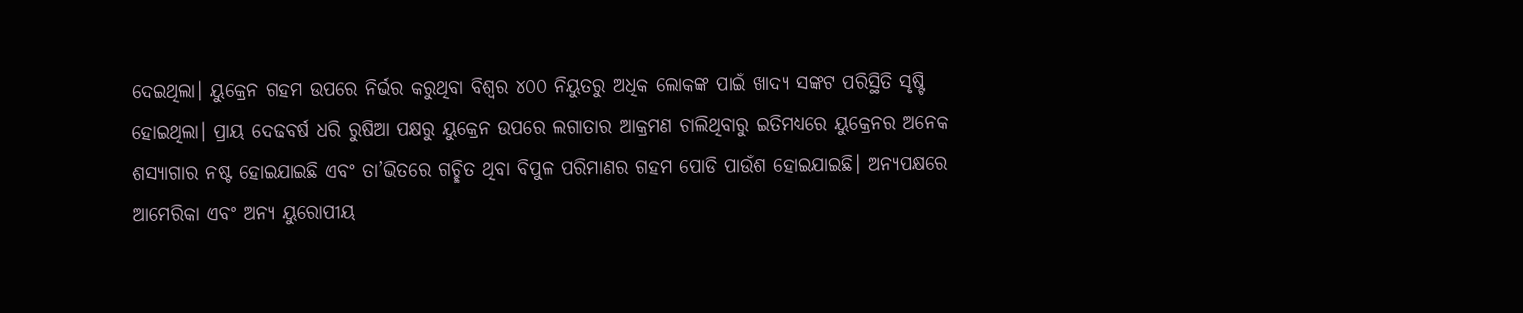ଦେଇଥିଲା। ୟୁକ୍ରେନ ଗହମ ଉପରେ ନିର୍ଭର କରୁଥିବା ବିଶ୍ୱର ୪୦୦ ନିୟୁତରୁ ଅଧିକ ଲୋକଙ୍କ ପାଇଁ ଖାଦ୍ୟ ସଙ୍କଟ ପରିସ୍ଥିତି ସୃଷ୍ଟି ହୋଇଥିଲା। ପ୍ରାୟ ଦେଢବର୍ଷ ଧରି ରୁଷିଆ ପକ୍ଷରୁ ୟୁକ୍ରେନ ଉପରେ ଲଗାତାର ଆକ୍ରମଣ ଚାଲିଥିବାରୁ ଇତିମଧ୍ୟରେ ୟୁକ୍ରେନର ଅନେକ ଶସ୍ୟାଗାର ନଷ୍ଟ ହୋଇଯାଇଛି ଏବଂ ତା’ଭିତରେ ଗଚ୍ଛିତ ଥିବା ବିପୁଳ ପରିମାଣର ଗହମ ପୋଡି ପାଉଁଶ ହୋଇଯାଇଛି। ଅନ୍ୟପକ୍ଷରେ ଆମେରିକା ଏବଂ ଅନ୍ୟ ୟୁରୋପୀୟ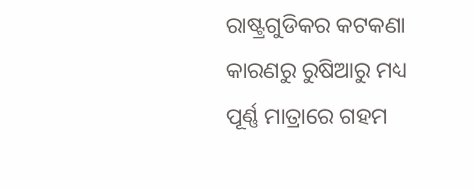ରାଷ୍ଟ୍ରଗୁଡିକର କଟକଣା କାରଣରୁ ରୁଷିଆରୁ ମଧ୍ୟ ପୂର୍ଣ୍ଣ ମାତ୍ରାରେ ଗହମ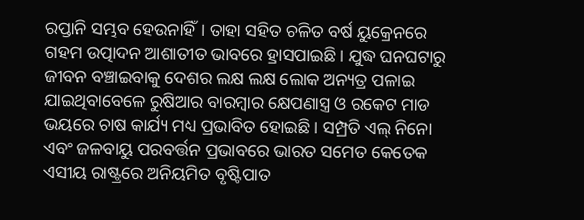ରପ୍ତାନି ସମ୍ଭବ ହେଉନାହିଁ। ତାହା ସହିତ ଚଳିତ ବର୍ଷ ୟୁକ୍ରେନରେ ଗହମ ଉତ୍ପାଦନ ଆଶାତୀତ ଭାବରେ ହ୍ରାସପାଇଛି। ଯୁଦ୍ଧ ଘନଘଟାରୁ ଜୀବନ ବଞ୍ଚାଇବାକୁ ଦେଶର ଲକ୍ଷ ଲକ୍ଷ ଲୋକ ଅନ୍ୟତ୍ର ପଳାଇ ଯାଇଥିବାବେଳେ ରୁଷିଆର ବାରମ୍ବାର କ୍ଷେପଣାସ୍ତ୍ର ଓ ରକେଟ ମାଡ ଭୟରେ ଚାଷ କାର୍ଯ୍ୟ ମଧ୍ୟ ପ୍ରଭାବିତ ହୋଇଛି। ସମ୍ପ୍ରତି ଏଲ୍ ନିନୋ ଏବଂ ଜଳବାୟୁ ପରବର୍ତ୍ତନ ପ୍ରଭାବରେ ଭାରତ ସମେତ କେତେକ ଏସୀୟ ରାଷ୍ଟ୍ରରେ ଅନିୟମିତ ବୃଷ୍ଟିପାତ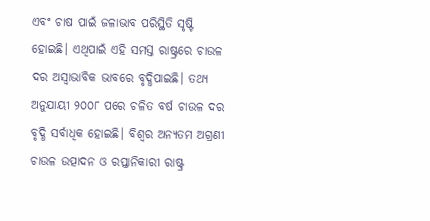ଏବଂ ଚାଷ ପାଇଁ ଜଳାଭାବ ପରିସ୍ଥିତି ସୃଷ୍ଟି ହୋଇଛି। ଏଥିପାଇଁ ଏହି ସମସ୍ତ ରାଷ୍ଟ୍ରରେ ଚାଉଳ ଦର ଅସ୍ୱାଭାବିକ ଭାବରେ ବୃଦ୍ଧିପାଇଛି। ତଥ୍ୟ ଅନୁଯାୟୀ ୨୦୦୮ ପରେ ଚଳିତ ବର୍ଷ ଚାଉଳ ଦର ବୃଦ୍ଧି ସର୍ବାଧିକ ହୋଇଛି। ବିଶ୍ୱର ଅନ୍ୟତମ ଅଗ୍ରଣୀ ଚାଉଳ ଉତ୍ପାଦନ ଓ ରପ୍ତାନିକାରୀ ରାଷ୍ଟ୍ର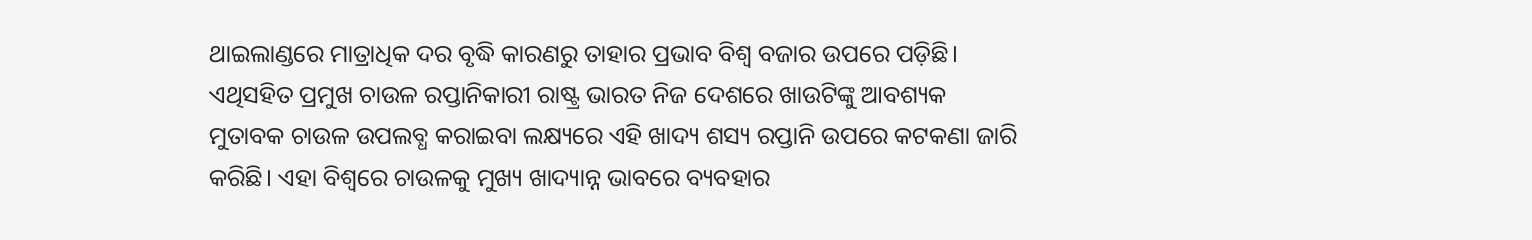ଥାଇଲାଣ୍ଡରେ ମାତ୍ରାଧିକ ଦର ବୃଦ୍ଧି କାରଣରୁ ତାହାର ପ୍ରଭାବ ବିଶ୍ୱ ବଜାର ଉପରେ ପଡ଼ିଛି। ଏଥିସହିତ ପ୍ରମୁଖ ଚାଉଳ ରପ୍ତାନିକାରୀ ରାଷ୍ଟ୍ର ଭାରତ ନିଜ ଦେଶରେ ଖାଉଟିଙ୍କୁ ଆବଶ୍ୟକ ମୁତାବକ ଚାଉଳ ଉପଲବ୍ଧ କରାଇବା ଲକ୍ଷ୍ୟରେ ଏହି ଖାଦ୍ୟ ଶସ୍ୟ ରପ୍ତାନି ଉପରେ କଟକଣା ଜାରି କରିଛି। ଏହା ବିଶ୍ୱରେ ଚାଉଳକୁ ମୁଖ୍ୟ ଖାଦ୍ୟାନ୍ନ ଭାବରେ ବ୍ୟବହାର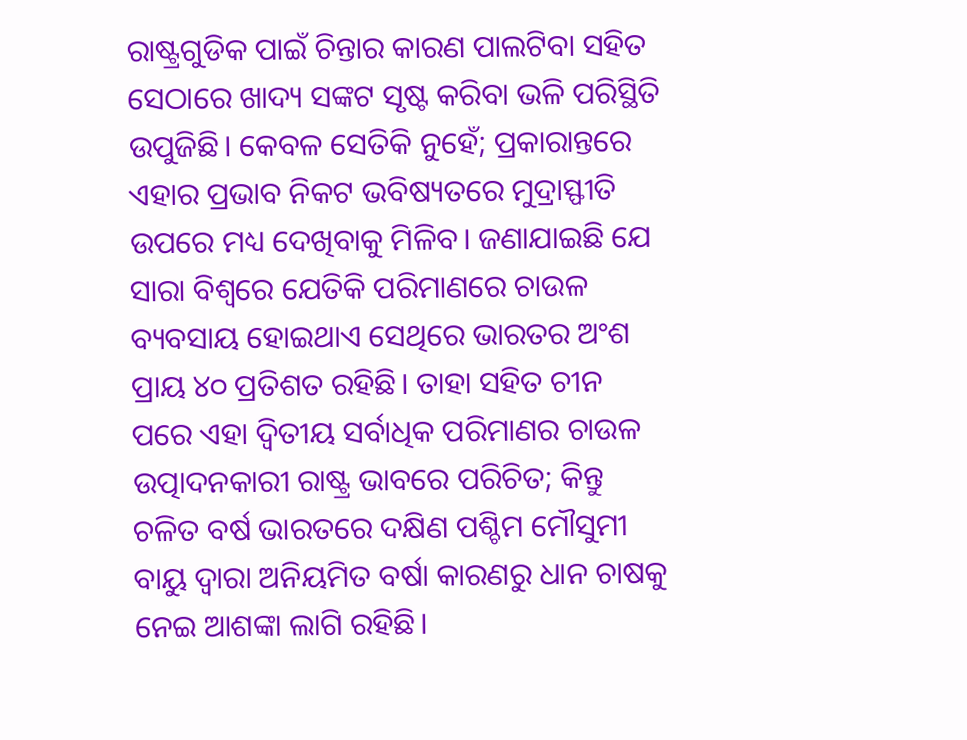ରାଷ୍ଟ୍ରଗୁଡିକ ପାଇଁ ଚିନ୍ତାର କାରଣ ପାଲଟିବା ସହିତ ସେଠାରେ ଖାଦ୍ୟ ସଙ୍କଟ ସୃଷ୍ଟ କରିବା ଭଳି ପରିସ୍ଥିତି ଉପୁଜିଛି। କେବଳ ସେତିକି ନୁହେଁ; ପ୍ରକାରାନ୍ତରେ ଏହାର ପ୍ରଭାବ ନିକଟ ଭବିଷ୍ୟତରେ ମୁଦ୍ରାସ୍ଫୀତି ଉପରେ ମଧ୍ୟ ଦେଖିବାକୁ ମିଳିବ। ଜଣାଯାଇଛି ଯେ ସାରା ବିଶ୍ୱରେ ଯେତିକି ପରିମାଣରେ ଚାଉଳ ବ୍ୟବସାୟ ହୋଇଥାଏ ସେଥିରେ ଭାରତର ଅଂଶ ପ୍ରାୟ ୪୦ ପ୍ରତିଶତ ରହିଛି। ତାହା ସହିତ ଚୀନ ପରେ ଏହା ଦ୍ୱିତୀୟ ସର୍ବାଧିକ ପରିମାଣର ଚାଉଳ ଉତ୍ପାଦନକାରୀ ରାଷ୍ଟ୍ର ଭାବରେ ପରିଚିତ; କିନ୍ତୁ ଚଳିତ ବର୍ଷ ଭାରତରେ ଦକ୍ଷିଣ ପଶ୍ଚିମ ମୌସୁମୀ ବାୟୁ ଦ୍ୱାରା ଅନିୟମିତ ବର୍ଷା କାରଣରୁ ଧାନ ଚାଷକୁ ନେଇ ଆଶଙ୍କା ଲାଗି ରହିଛି।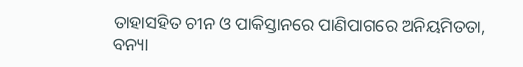ତାହାସହିତ ଚୀନ ଓ ପାକିସ୍ତାନରେ ପାଣିପାଗରେ ଅନିୟମିତତା, ବନ୍ୟା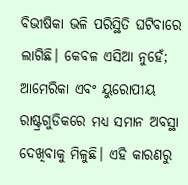ବିଭୀଷିକା ଭଳି ପରିସ୍ଥିତି ଘଟିବାରେ ଲାଗିଛି। କେବଳ ଏସିଆ ନୁହେଁ; ଆମେରିକା ଏବଂ ୟୁରୋପୀୟ ରାଷ୍ଟ୍ରଗୁଡିକରେ ମଧ୍ୟ ସମାନ ଅବସ୍ଥା ଦେଖିବାକୁ ମିଳୁଛି। ଏହି କାରଣରୁ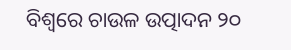ବିଶ୍ୱରେ ଚାଉଳ ଉତ୍ପାଦନ ୨୦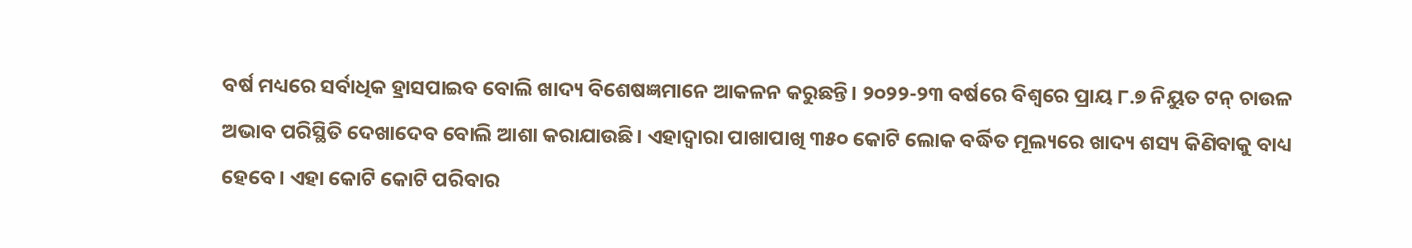ବର୍ଷ ମଧ୍ୟରେ ସର୍ବାଧିକ ହ୍ରାସପାଇବ ବୋଲି ଖାଦ୍ୟ ବିଶେଷଜ୍ଞମାନେ ଆକଳନ କରୁଛନ୍ତି। ୨୦୨୨-୨୩ ବର୍ଷରେ ବିଶ୍ୱରେ ପ୍ରାୟ ୮.୭ ନିୟୁତ ଟନ୍ ଚାଉଳ ଅଭାବ ପରିସ୍ଥିତି ଦେଖାଦେବ ବୋଲି ଆଶା କରାଯାଉଛି। ଏହାଦ୍ୱାରା ପାଖାପାଖି ୩୫୦ କୋଟି ଲୋକ ବର୍ଦ୍ଧିତ ମୂଲ୍ୟରେ ଖାଦ୍ୟ ଶସ୍ୟ କିଣିବାକୁ ବାଧ୍ୟ ହେବେ। ଏହା କୋଟି କୋଟି ପରିବାର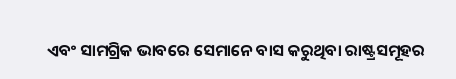ଏବଂ ସାମଗ୍ରିକ ଭାବରେ ସେମାନେ ବାସ କରୁଥିବା ରାଷ୍ଟ୍ରସମୂହର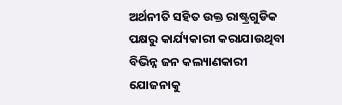ଅର୍ଥନୀତି ସହିତ ଉକ୍ତ ରାଷ୍ଟ୍ରଗୁଡିକ ପକ୍ଷରୁ କାର୍ଯ୍ୟକାରୀ କରାଯାଉଥିବା ବିଭିନ୍ନ ଜନ କଲ୍ୟାଣକାରୀ ଯୋଜନାକୁ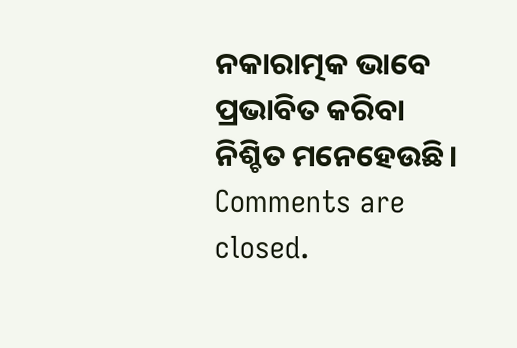ନକାରାତ୍ମକ ଭାବେ ପ୍ରଭାବିତ କରିବା ନିଶ୍ଚିତ ମନେହେଉଛି।
Comments are closed.